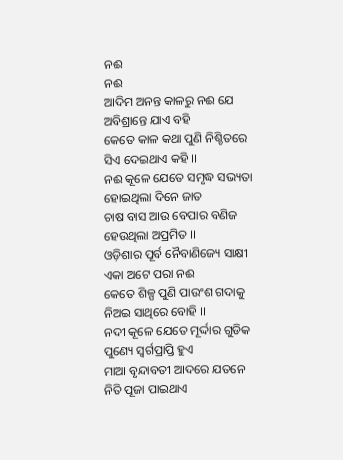ନଈ
ନଈ
ଆଦିମ ଅନନ୍ତ କାଳରୁ ନଈ ଯେ
ଅବିଶ୍ରାନ୍ତେ ଯାଏ ବହି
କେତେ କାଳ କଥା ପୁଣି ନିଶ୍ଚିତରେ
ସିଏ ଦେଇଥାଏ କହି ।।
ନଈ କୂଳେ ଯେତେ ସମୃଦ୍ଧ ସଭ୍ୟତା
ହୋଇଥିଲା ଦିନେ ଜାତ
ଚାଷ ବାସ ଆଉ ବେପାର ବଣିଜ
ହେଉଥିଲା ଅପ୍ରମିତ ।।
ଓଡ଼ିଶାର ପୂର୍ବ ନୈବାଣିଜ୍ୟେ ସାକ୍ଷୀ
ଏକା ଅଟେ ପରା ନଈ
କେତେ ଶିଳ୍ପ ପୁଣି ପାଉଂଶ ଗଦାକୁ
ନିଅଇ ସାଥିରେ ବୋହି ।।
ନଦୀ କୂଳେ ଯେତେ ମୂର୍ଦ୍ଦାର ଗୁଡିକ
ପୁଣ୍ୟେ ସ୍ୱର୍ଗପ୍ରାପ୍ତି ହୁଏ
ମାଆ ବୃନ୍ଦାବତୀ ଆଦରେ ଯତନେ
ନିତି ପୂଜା ପାଇଥାଏ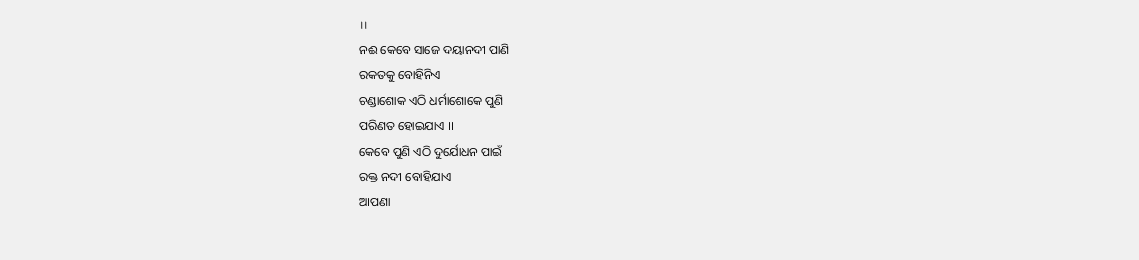।।
ନଈ କେବେ ସାଜେ ଦୟାନଦୀ ପାଣି
ରକତକୁ ବୋହିନିଏ
ଚଣ୍ଡାଶୋକ ଏଠି ଧର୍ମାଶୋକେ ପୁଣି
ପରିଣତ ହୋଇଯାଏ ।।
କେବେ ପୁଣି ଏଠି ଦୁର୍ଯୋଧନ ପାଇଁ
ରକ୍ତ ନଦୀ ବୋହିଯାଏ
ଆପଣା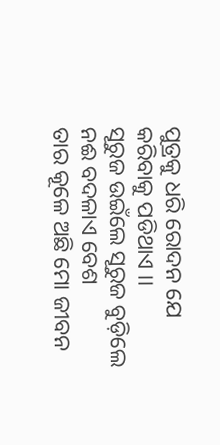ପୁତ୍ରକୁ ଧରି ରୋଦନ ଯେ
କରିବାକୁ ପଡିଥାଏ ।।
ସୂରୁଜ ଉଇଁଲେ ସୂରୁଜ ବୁଡ଼ିଲେ
ନଈ ବଦଳାଏ ବେଶ
ତାର କୂଳେ ଅଛି ମୋ ଜୀବନ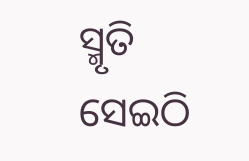ସ୍ମୃତି
ସେଇଠି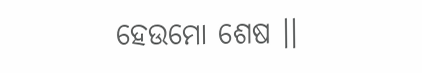ହେଉମୋ ଶେଷ ।।